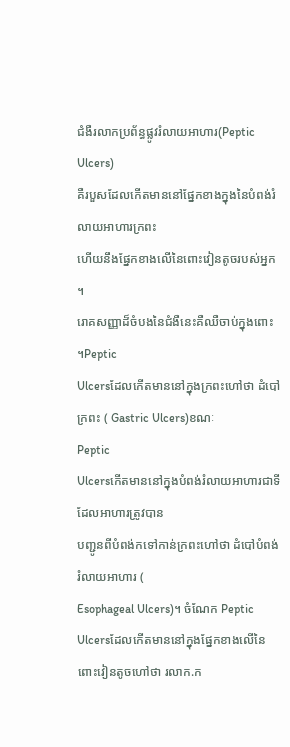ជំងឺរលាកប្រព័ន្ធផ្លូវរំលាយអាហារ(Peptic
Ulcers)
គឺរបួសដែលកើតមាននៅផ្នែកខាងក្នុងនៃបំពង់រំលាយអាហារក្រពះ
ហើយនឹងផ្នែកខាងលើនៃពោះវៀនតូចរបស់អ្នក ។
រោគសញ្ញាដ៏ចំបងនៃជំងឺនេះគឺឈឺចាប់ក្នុងពោះ ។Peptic
Ulcersដែលកើតមាននៅក្នុងក្រពះហៅថា ដំបៅក្រពះ ( Gastric Ulcers)ខណៈ
Peptic
Ulcersកើតមាននៅក្នុងបំពង់រំលាយអាហារជាទីដែលអាហារត្រូវបាន
បញ្ជូនពីបំពង់កទៅកាន់ក្រពះហៅថា ដំបៅបំពង់រំលាយអាហារ (
Esophageal Ulcers)។ ចំណែក Peptic
Ulcersដែលកើតមាននៅក្នុងផ្នែកខាងលើនៃពោះវៀនតូចហៅថា រលាក.ក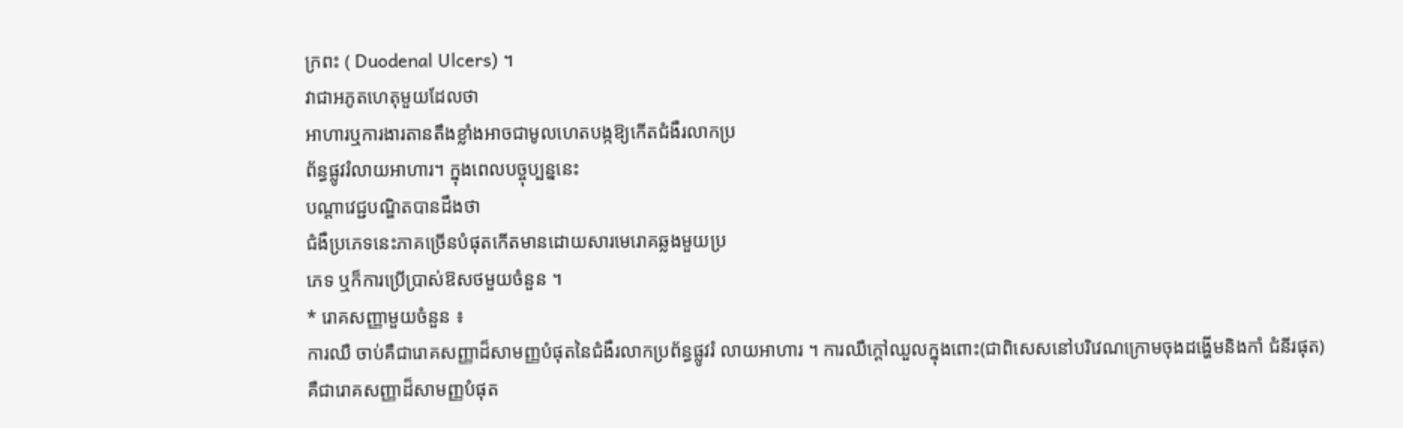ក្រពះ ( Duodenal Ulcers) ។
វាជាអភូតហេតុមួយដែលថា
អាហារឬការងារតានតឹងខ្លាំងអាចជាមូលហេតបង្កឱ្យកើតជំងឺរលាកប្រ
ព័ន្ធផ្លូវរំលាយអាហារ។ ក្នុងពេលបច្ចុប្បន្ននេះ
បណ្តាវេជ្ជបណ្ឌិតបានដឹងថា
ជំងឺប្រភេទនេះភាគច្រើនបំផុតកើតមានដោយសារមេរោគឆ្លងមួយប្រ
ភេទ ឬក៏ការប្រើប្រាស់ឱសថមួយចំនួន ។
* រោគសញ្ញាមួយចំនួន ៖
ការឈឺ ចាប់គឺជារោគសញ្ញាដ៏សាមញ្ញបំផុតនៃជំងឺរលាកប្រព័ន្ធផ្លូវរំ លាយអាហារ ។ ការឈឺក្តៅឈួលក្នុងពោះ(ជាពិសេសនៅបរិវេណក្រោមចុងដង្ហើមនិងកាំ ជំនីរផុត)គឺជារោគសញ្ញាដ៏សាមញ្ញបំផុត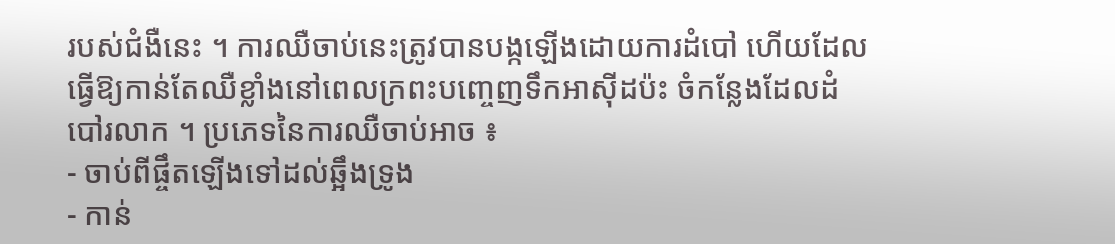របស់ជំងឺនេះ ។ ការឈឺចាប់នេះត្រូវបានបង្កឡើងដោយការដំបៅ ហើយដែលធ្វើឱ្យកាន់តែឈឺខ្លាំងនៅពេលក្រពះបញ្ចេញទឹកអាស៊ីដប៉ះ ចំកន្លែងដែលដំបៅរលាក ។ ប្រភេទនៃការឈឺចាប់អាច ៖
- ចាប់ពីផ្ចឹតឡើងទៅដល់ឆ្អឹងទ្រូង
- កាន់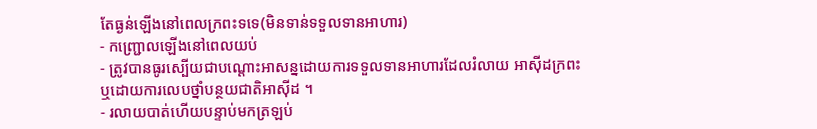តែធ្ងន់ឡើងនៅពេលក្រពះទទេ(មិនទាន់ទទួលទានអាហារ)
- កញ្ជ្រោលឡើងនៅពេលយប់
- ត្រូវបានធូរស្បើយជាបណ្តោះអាសន្នដោយការទទួលទានអាហារដែលរំលាយ អាស៊ីដក្រពះ ឬដោយការលេបថ្នាំបន្ថយជាតិអាស៊ីដ ។
- រលាយបាត់ហើយបន្ទាប់មកត្រឡប់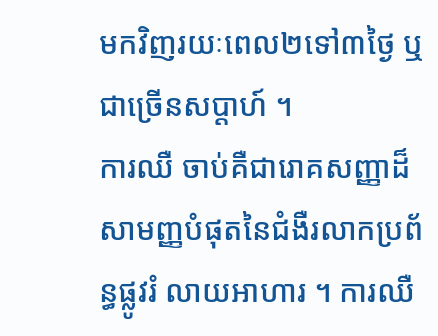មកវិញរយៈពេល២ទៅ៣ថ្ងៃ ឬជាច្រើនសប្តាហ៍ ។
ការឈឺ ចាប់គឺជារោគសញ្ញាដ៏សាមញ្ញបំផុតនៃជំងឺរលាកប្រព័ន្ធផ្លូវរំ លាយអាហារ ។ ការឈឺ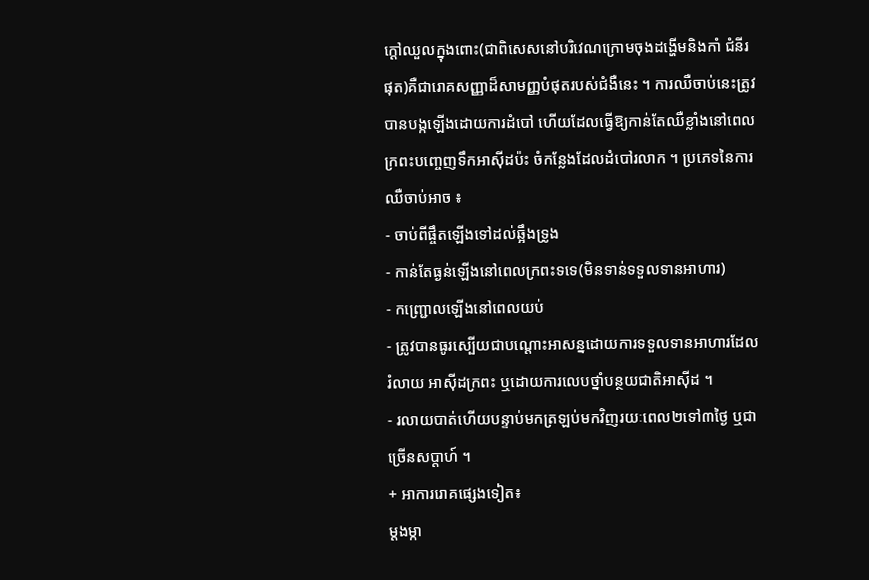ក្តៅឈួលក្នុងពោះ(ជាពិសេសនៅបរិវេណក្រោមចុងដង្ហើមនិងកាំ ជំនីរផុត)គឺជារោគសញ្ញាដ៏សាមញ្ញបំផុតរបស់ជំងឺនេះ ។ ការឈឺចាប់នេះត្រូវបានបង្កឡើងដោយការដំបៅ ហើយដែលធ្វើឱ្យកាន់តែឈឺខ្លាំងនៅពេលក្រពះបញ្ចេញទឹកអាស៊ីដប៉ះ ចំកន្លែងដែលដំបៅរលាក ។ ប្រភេទនៃការឈឺចាប់អាច ៖
- ចាប់ពីផ្ចឹតឡើងទៅដល់ឆ្អឹងទ្រូង
- កាន់តែធ្ងន់ឡើងនៅពេលក្រពះទទេ(មិនទាន់ទទួលទានអាហារ)
- កញ្ជ្រោលឡើងនៅពេលយប់
- ត្រូវបានធូរស្បើយជាបណ្តោះអាសន្នដោយការទទួលទានអាហារដែលរំលាយ អាស៊ីដក្រពះ ឬដោយការលេបថ្នាំបន្ថយជាតិអាស៊ីដ ។
- រលាយបាត់ហើយបន្ទាប់មកត្រឡប់មកវិញរយៈពេល២ទៅ៣ថ្ងៃ ឬជាច្រើនសប្តាហ៍ ។
+ អាការរោគផ្សេងទៀត៖
ម្តងម្កា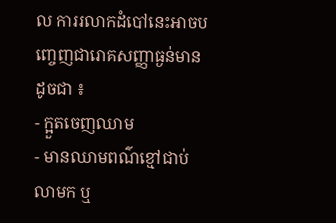ល ការរលាកដំបៅនេះអាចបញ្ចេញជារោគសញ្ញាធ្ងន់មានដូចជា ៖
- ក្អួតចេញឈាម
- មានឈាមពណ៌ខ្មៅជាប់លាមក ឬ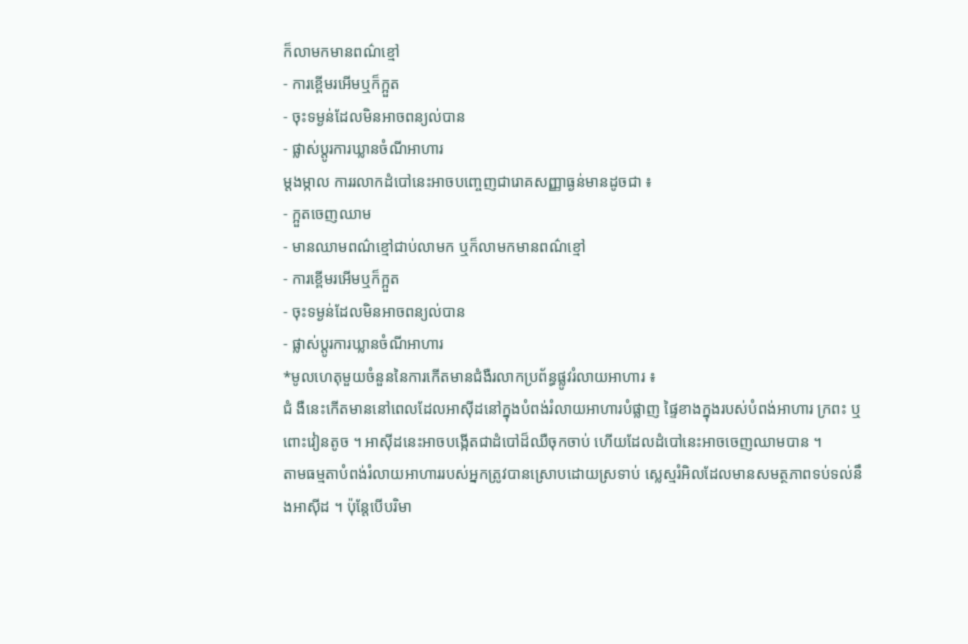ក៏លាមកមានពណ៌ខ្មៅ
- ការខ្ពើមរអើមឬក៏ក្អួត
- ចុះទម្ងន់ដែលមិនអាចពន្យល់បាន
- ផ្លាស់ប្តូរការឃ្លានចំណីអាហារ
ម្តងម្កាល ការរលាកដំបៅនេះអាចបញ្ចេញជារោគសញ្ញាធ្ងន់មានដូចជា ៖
- ក្អួតចេញឈាម
- មានឈាមពណ៌ខ្មៅជាប់លាមក ឬក៏លាមកមានពណ៌ខ្មៅ
- ការខ្ពើមរអើមឬក៏ក្អួត
- ចុះទម្ងន់ដែលមិនអាចពន្យល់បាន
- ផ្លាស់ប្តូរការឃ្លានចំណីអាហារ
*មូលហេតុមួយចំនួននៃការកើតមានជំងឺរលាកប្រព័ន្ធផ្លូវរំលាយអាហារ ៖
ជំ ងឺនេះកើតមាននៅពេលដែលអាស៊ីដនៅក្នុងបំពង់រំលាយអាហារបំផ្លាញ ផ្ទៃខាងក្នុងរបស់បំពង់អាហារ ក្រពះ ឬពោះវៀនតូច ។ អាស៊ីដនេះអាចបង្កើតជាដំបៅដ៏ឈឺចុកចាប់ ហើយដែលដំបៅនេះអាចចេញឈាមបាន ។
តាមធម្មតាបំពង់រំលាយអាហាររបស់អ្នកត្រូវបានស្រោបដោយស្រទាប់ ស្លេស្មរំអិលដែលមានសមត្ថភាពទប់ទល់នឹងអាស៊ីដ ។ ប៉ុន្តែបើបរិមា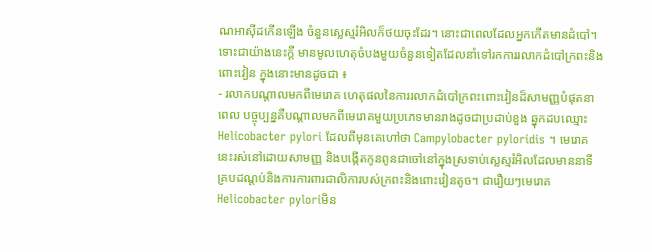ណអាស៊ីដកើនឡើង ចំនួនស្លេស្មរំអិលក៏ថយចុះដែរ។ នោះជាពេលដែលអ្នកកើតមានដំបៅ។ ទោះជាយ៉ាងនេះក្តី មានមូលហេតុចំបងមួយចំនួនទៀតដែលនាំទៅរកការរលាកដំបៅក្រពះនិង ពោះវៀន ក្នុងនោះមានដូចជា ៖
- រលាកបណ្តាលមកពីមេរោគ ហេតុផលនៃការរលាកដំបៅក្រពះពោះវៀនដ៏សាមញ្ញបំផុតនាពេល បច្ចុប្បន្នគឺបណ្តាលមកពីមេរោគមួយប្រភេទមានរាងដូចជាប្រដាប់ខួង ឆ្នុកដបឈ្មោះ Helicobacter pylori ដែលពីមុនគេហៅថា Campylobacter pyloridis ។ មេរោគនេះរស់នៅដោយសាមញ្ញ និងបង្កើតកូនពូនជាចៅនៅក្នុងស្រទាប់ស្លេស្មរំអិលដែលមាននាទី គ្របដណ្តប់និងការការពារជាលិការបស់ក្រពះនិងពោះវៀនតូច។ ជារឿយៗមេរោគHelicobacter pyloriមិន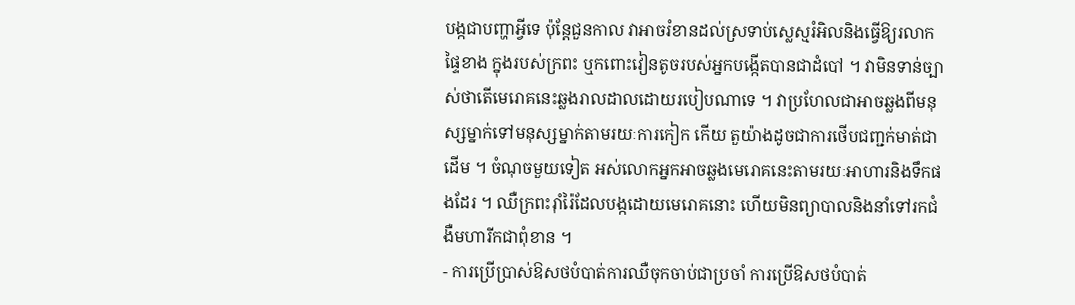បង្កជាបញ្ហាអ្វីទេ ប៉ុន្តែជួនកាល វាអាចរំខានដល់ស្រទាប់ស្លេស្មរំអិលនិងធ្វើឱ្យរលាកផ្ទៃខាង ក្នុងរបស់ក្រពះ ឬកពោះវៀនតូចរបស់អ្នកបង្កើតបានជាដំបៅ ។ វាមិនទាន់ច្បាស់ថាតើមេរោគនេះឆ្លងរាលដាលដោយរបៀបណាទេ ។ វាប្រហែលជាអាចឆ្លងពីមនុស្សម្នាក់ទៅមនុស្សម្នាក់តាមរយៈការកៀក កើយ តួយ៉ាងដូចជាការថើបជញ្ជក់មាត់ជាដើម ។ ចំណុចមួយទៀត អស់លោកអ្នកអាចឆ្លងមេរោគនេះតាមរយៈអាហារនិងទឹកផងដែរ ។ ឈឺក្រពះរ៉ាំរ៉ៃដែលបង្កដោយមេរោគនោះ ហើយមិនព្យាបាលនិងនាំទៅរកជំងឺមហារីកជាពុំខាន ។
- ការប្រើប្រាស់ឱសថបំបាត់ការឈឺចុកចាប់ជាប្រចាំ ការប្រើឱសថបំបាត់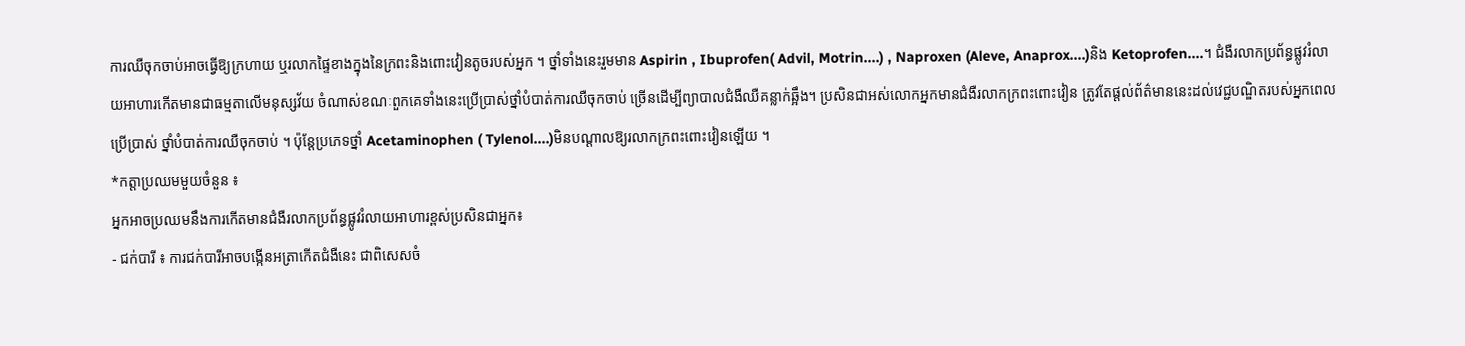ការឈឺចុកចាប់អាចធ្វើឱ្យក្រហាយ ឬរលាកផ្ទៃខាងក្នុងនៃក្រពះនិងពោះវៀនតូចរបស់អ្នក ។ ថ្នាំទាំងនេះរួមមាន Aspirin , Ibuprofen( Advil, Motrin....) , Naproxen (Aleve, Anaprox....)និង Ketoprofen....។ ជំងឺរលាកប្រព័ន្ធផ្លូវរំលាយអាហារកើតមានជាធម្មតាលើមនុស្សវ័យ ចំណាស់ខណៈពួកគេទាំងនេះប្រើប្រាស់ថ្នាំបំបាត់ការឈឺចុកចាប់ ច្រើនដើម្បីព្យាបាលជំងឺឈឺគន្លាក់ឆ្អឹង។ ប្រសិនជាអស់លោកអ្នកមានជំងឺរលាកក្រពះពោះវៀន ត្រូវតែផ្តល់ព័ត៌មាននេះដល់វេជ្ជបណ្ឌិតរបស់អ្នកពេលប្រើប្រាស់ ថ្នាំបំបាត់ការឈឺចុកចាប់ ។ ប៉ុន្តែប្រភេទថ្នាំ Acetaminophen ( Tylenol....)មិនបណ្តាលឱ្យរលាកក្រពះពោះវៀនឡើយ ។
*កត្តាប្រឈមមួយចំនួន ៖
អ្នកអាចប្រឈមនឹងការកើតមានជំងឺរលាកប្រព័ន្ធផ្លូវរំលាយអាហារខ្ពស់ប្រសិនជាអ្នក៖
- ជក់បារី ៖ ការជក់បារីអាចបង្កើនអត្រាកើតជំងឺនេះ ជាពិសេសចំ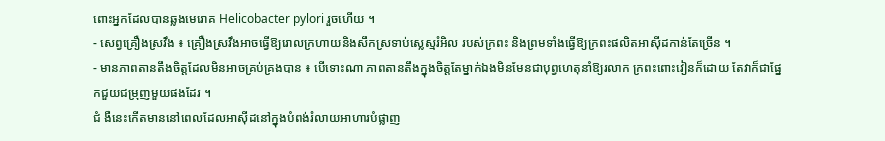ពោះអ្នកដែលបានឆ្លងមេរោគ Helicobacter pylori រួចហើយ ។
- សេព្វគ្រឿងស្រវឹង ៖ គ្រឿងស្រវឹងអាចធ្វើឱ្យរោលក្រហាយនិងសឹកស្រទាប់ស្លេស្មរំអិល របស់ក្រពះ និងព្រមទាំងធ្វើឱ្យក្រពះផលិតអាស៊ីដកាន់តែច្រើន ។
- មានភាពតានតឹងចិត្តដែលមិនអាចគ្រប់គ្រងបាន ៖ បើទោះណា ភាពតានតឹងក្នុងចិត្តតែម្នាក់ឯងមិនមែនជាបុព្វហេតុនាំឱ្យរលាក ក្រពះពោះវៀនក៏ដោយ តែវាក៏ជាផ្នែកជួយជម្រុញមួយផងដែរ ។
ជំ ងឺនេះកើតមាននៅពេលដែលអាស៊ីដនៅក្នុងបំពង់រំលាយអាហារបំផ្លាញ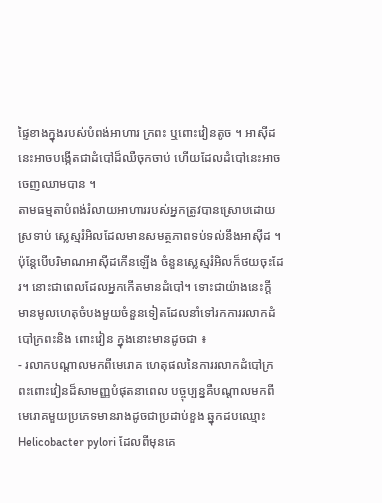ផ្ទៃខាងក្នុងរបស់បំពង់អាហារ ក្រពះ ឬពោះវៀនតូច ។ អាស៊ីដនេះអាចបង្កើតជាដំបៅដ៏ឈឺចុកចាប់ ហើយដែលដំបៅនេះអាចចេញឈាមបាន ។
តាមធម្មតាបំពង់រំលាយអាហាររបស់អ្នកត្រូវបានស្រោបដោយស្រទាប់ ស្លេស្មរំអិលដែលមានសមត្ថភាពទប់ទល់នឹងអាស៊ីដ ។ ប៉ុន្តែបើបរិមាណអាស៊ីដកើនឡើង ចំនួនស្លេស្មរំអិលក៏ថយចុះដែរ។ នោះជាពេលដែលអ្នកកើតមានដំបៅ។ ទោះជាយ៉ាងនេះក្តី មានមូលហេតុចំបងមួយចំនួនទៀតដែលនាំទៅរកការរលាកដំបៅក្រពះនិង ពោះវៀន ក្នុងនោះមានដូចជា ៖
- រលាកបណ្តាលមកពីមេរោគ ហេតុផលនៃការរលាកដំបៅក្រពះពោះវៀនដ៏សាមញ្ញបំផុតនាពេល បច្ចុប្បន្នគឺបណ្តាលមកពីមេរោគមួយប្រភេទមានរាងដូចជាប្រដាប់ខួង ឆ្នុកដបឈ្មោះ Helicobacter pylori ដែលពីមុនគេ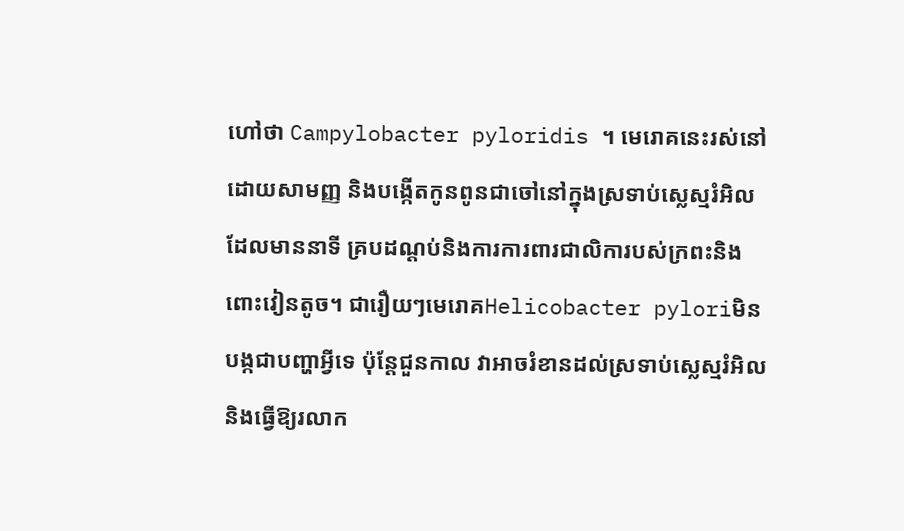ហៅថា Campylobacter pyloridis ។ មេរោគនេះរស់នៅដោយសាមញ្ញ និងបង្កើតកូនពូនជាចៅនៅក្នុងស្រទាប់ស្លេស្មរំអិលដែលមាននាទី គ្របដណ្តប់និងការការពារជាលិការបស់ក្រពះនិងពោះវៀនតូច។ ជារឿយៗមេរោគHelicobacter pyloriមិនបង្កជាបញ្ហាអ្វីទេ ប៉ុន្តែជួនកាល វាអាចរំខានដល់ស្រទាប់ស្លេស្មរំអិលនិងធ្វើឱ្យរលាក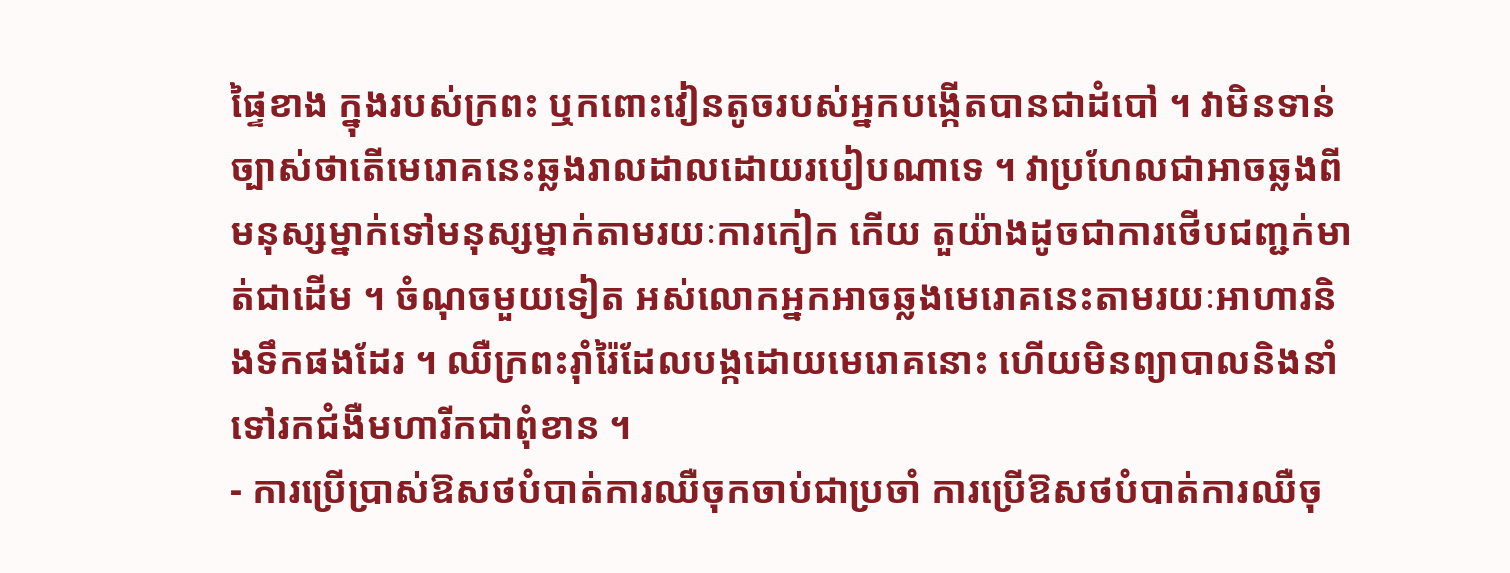ផ្ទៃខាង ក្នុងរបស់ក្រពះ ឬកពោះវៀនតូចរបស់អ្នកបង្កើតបានជាដំបៅ ។ វាមិនទាន់ច្បាស់ថាតើមេរោគនេះឆ្លងរាលដាលដោយរបៀបណាទេ ។ វាប្រហែលជាអាចឆ្លងពីមនុស្សម្នាក់ទៅមនុស្សម្នាក់តាមរយៈការកៀក កើយ តួយ៉ាងដូចជាការថើបជញ្ជក់មាត់ជាដើម ។ ចំណុចមួយទៀត អស់លោកអ្នកអាចឆ្លងមេរោគនេះតាមរយៈអាហារនិងទឹកផងដែរ ។ ឈឺក្រពះរ៉ាំរ៉ៃដែលបង្កដោយមេរោគនោះ ហើយមិនព្យាបាលនិងនាំទៅរកជំងឺមហារីកជាពុំខាន ។
- ការប្រើប្រាស់ឱសថបំបាត់ការឈឺចុកចាប់ជាប្រចាំ ការប្រើឱសថបំបាត់ការឈឺចុ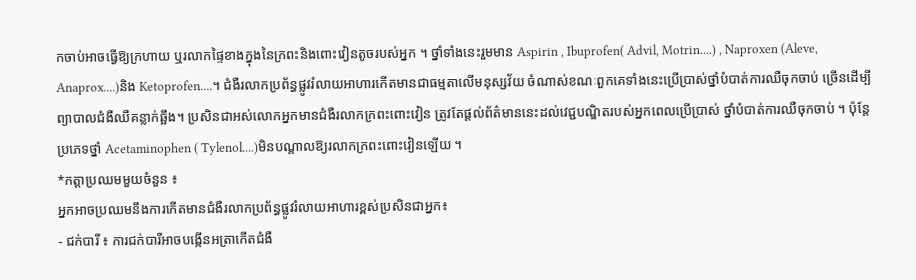កចាប់អាចធ្វើឱ្យក្រហាយ ឬរលាកផ្ទៃខាងក្នុងនៃក្រពះនិងពោះវៀនតូចរបស់អ្នក ។ ថ្នាំទាំងនេះរួមមាន Aspirin , Ibuprofen( Advil, Motrin....) , Naproxen (Aleve, Anaprox....)និង Ketoprofen....។ ជំងឺរលាកប្រព័ន្ធផ្លូវរំលាយអាហារកើតមានជាធម្មតាលើមនុស្សវ័យ ចំណាស់ខណៈពួកគេទាំងនេះប្រើប្រាស់ថ្នាំបំបាត់ការឈឺចុកចាប់ ច្រើនដើម្បីព្យាបាលជំងឺឈឺគន្លាក់ឆ្អឹង។ ប្រសិនជាអស់លោកអ្នកមានជំងឺរលាកក្រពះពោះវៀន ត្រូវតែផ្តល់ព័ត៌មាននេះដល់វេជ្ជបណ្ឌិតរបស់អ្នកពេលប្រើប្រាស់ ថ្នាំបំបាត់ការឈឺចុកចាប់ ។ ប៉ុន្តែប្រភេទថ្នាំ Acetaminophen ( Tylenol....)មិនបណ្តាលឱ្យរលាកក្រពះពោះវៀនឡើយ ។
*កត្តាប្រឈមមួយចំនួន ៖
អ្នកអាចប្រឈមនឹងការកើតមានជំងឺរលាកប្រព័ន្ធផ្លូវរំលាយអាហារខ្ពស់ប្រសិនជាអ្នក៖
- ជក់បារី ៖ ការជក់បារីអាចបង្កើនអត្រាកើតជំងឺ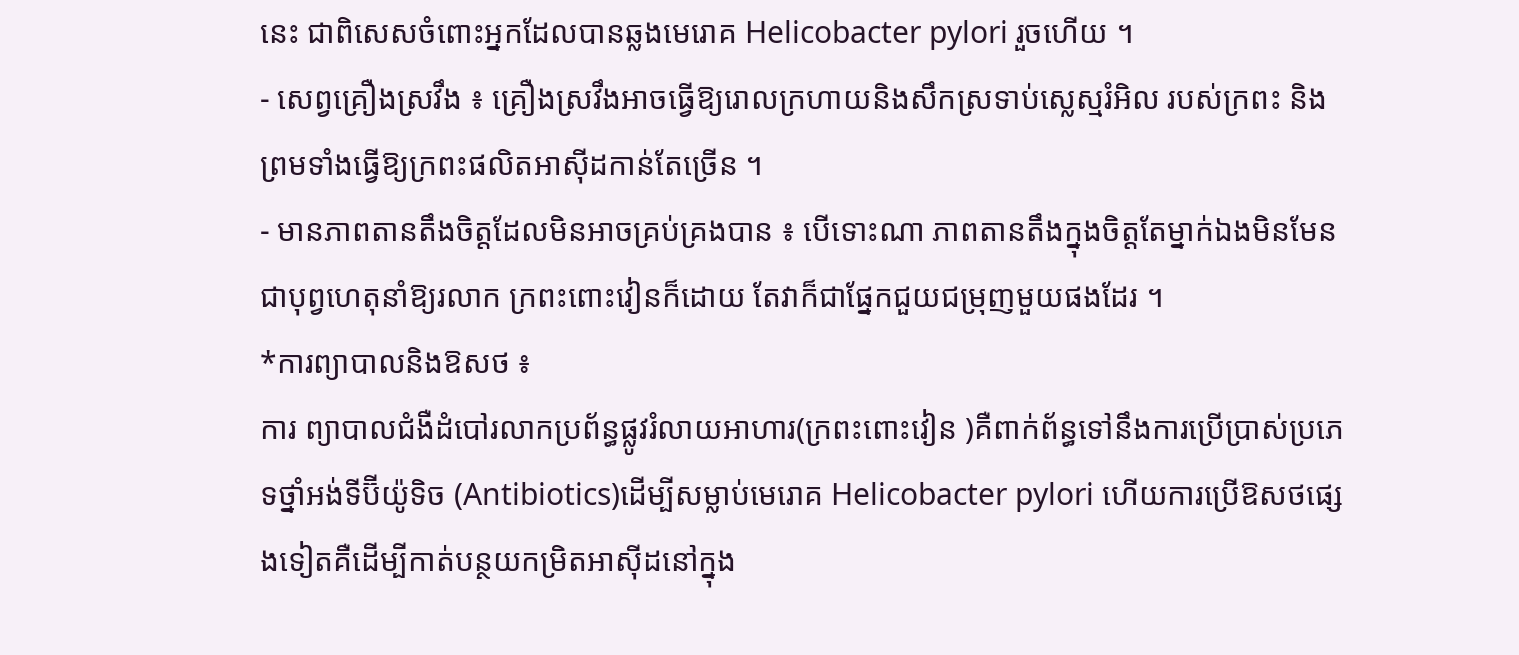នេះ ជាពិសេសចំពោះអ្នកដែលបានឆ្លងមេរោគ Helicobacter pylori រួចហើយ ។
- សេព្វគ្រឿងស្រវឹង ៖ គ្រឿងស្រវឹងអាចធ្វើឱ្យរោលក្រហាយនិងសឹកស្រទាប់ស្លេស្មរំអិល របស់ក្រពះ និងព្រមទាំងធ្វើឱ្យក្រពះផលិតអាស៊ីដកាន់តែច្រើន ។
- មានភាពតានតឹងចិត្តដែលមិនអាចគ្រប់គ្រងបាន ៖ បើទោះណា ភាពតានតឹងក្នុងចិត្តតែម្នាក់ឯងមិនមែនជាបុព្វហេតុនាំឱ្យរលាក ក្រពះពោះវៀនក៏ដោយ តែវាក៏ជាផ្នែកជួយជម្រុញមួយផងដែរ ។
*ការព្យាបាលនិងឱសថ ៖
ការ ព្យាបាលជំងឺដំបៅរលាកប្រព័ន្ធផ្លូវរំលាយអាហារ(ក្រពះពោះវៀន )គឺពាក់ព័ន្ធទៅនឹងការប្រើប្រាស់ប្រភេទថ្នាំអង់ទីប៊ីយ៉ូទិច (Antibiotics)ដើម្បីសម្លាប់មេរោគ Helicobacter pylori ហើយការប្រើឱសថផ្សេងទៀតគឺដើម្បីកាត់បន្ថយកម្រិតអាស៊ីដនៅក្នុង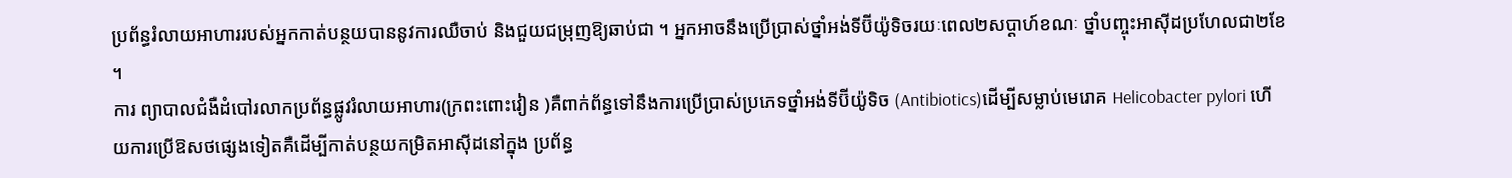ប្រព័ន្ធរំលាយអាហាររបស់អ្នកកាត់បន្ថយបាននូវការឈឺចាប់ និងជួយជម្រុញឱ្យឆាប់ជា ។ អ្នកអាចនឹងប្រើប្រាស់ថ្នាំអង់ទីប៊ីយ៉ូទិចរយៈពេល២សប្តាហ៍ខណៈ ថ្នាំបញ្ចុះអាស៊ីដប្រហែលជា២ខែ ។
ការ ព្យាបាលជំងឺដំបៅរលាកប្រព័ន្ធផ្លូវរំលាយអាហារ(ក្រពះពោះវៀន )គឺពាក់ព័ន្ធទៅនឹងការប្រើប្រាស់ប្រភេទថ្នាំអង់ទីប៊ីយ៉ូទិច (Antibiotics)ដើម្បីសម្លាប់មេរោគ Helicobacter pylori ហើយការប្រើឱសថផ្សេងទៀតគឺដើម្បីកាត់បន្ថយកម្រិតអាស៊ីដនៅក្នុង ប្រព័ន្ធ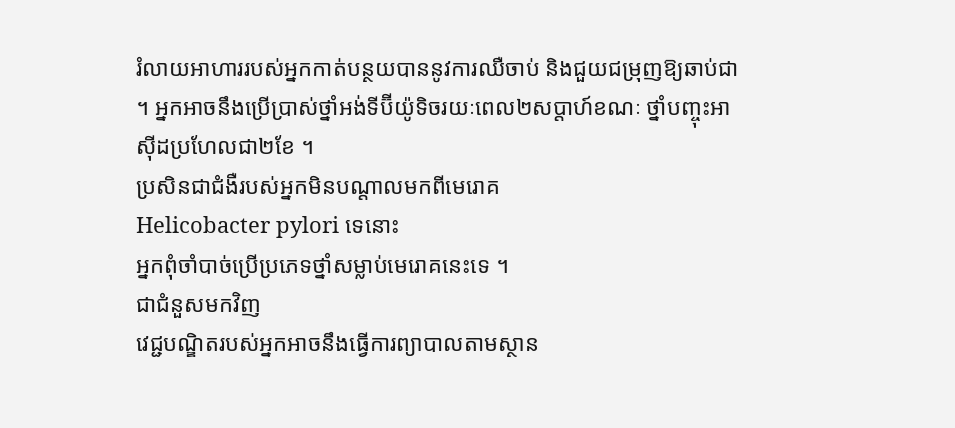រំលាយអាហាររបស់អ្នកកាត់បន្ថយបាននូវការឈឺចាប់ និងជួយជម្រុញឱ្យឆាប់ជា ។ អ្នកអាចនឹងប្រើប្រាស់ថ្នាំអង់ទីប៊ីយ៉ូទិចរយៈពេល២សប្តាហ៍ខណៈ ថ្នាំបញ្ចុះអាស៊ីដប្រហែលជា២ខែ ។
ប្រសិនជាជំងឺរបស់អ្នកមិនបណ្តាលមកពីមេរោគ
Helicobacter pylori ទេនោះ
អ្នកពុំចាំបាច់ប្រើប្រភេទថ្នាំសម្លាប់មេរោគនេះទេ ។
ជាជំនួសមកវិញ
វេជ្ជបណ្ឌិតរបស់អ្នកអាចនឹងធ្វើការព្យាបាលតាមស្ថាន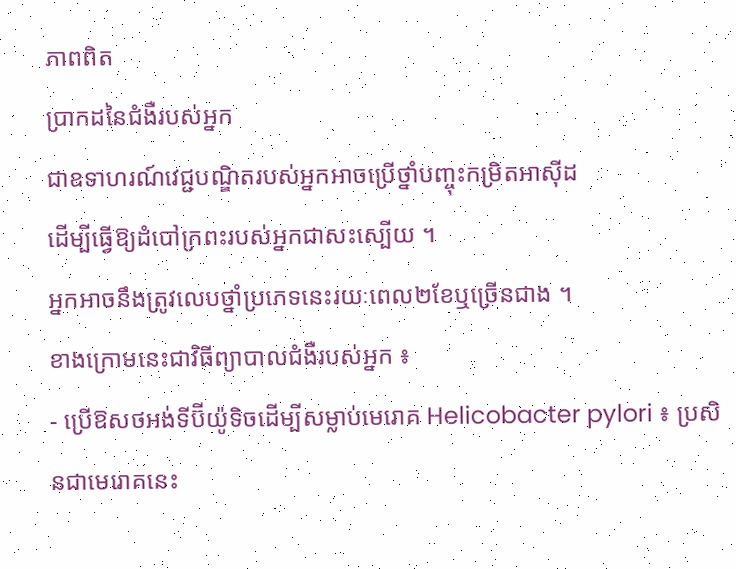ភាពពិត
ប្រាកដនៃជំងឺរបស់អ្នក
ជាឧទាហរណ៍វេជ្ជបណ្ឌិតរបស់អ្នកអាចប្រើថ្នាំបញ្ចុះកម្រិតអាស៊ីដ
ដើម្បីធ្វើឱ្យដំបៅក្រពះរបស់អ្នកជាសះស្បើយ ។
អ្នកអាចនឹងត្រូវលេបថ្នាំប្រភេទនេះរយៈពេល២ខែឬច្រើនជាង ។
ខាងក្រោមនេះជាវិធីព្យាបាលជំងឺរបស់អ្នក ៖
- ប្រើឱសថអង់ទីប៊ីយ៉ូទិចដើម្បីសម្លាប់មេរោគ Helicobacter pylori ៖ ប្រសិនជាមេរោគនេះ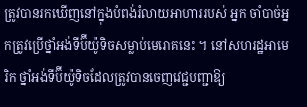ត្រូវបានរកឃើញនៅក្នុងបំពង់រំលាយអាហាររបស់ អ្នក ចាំបាច់អ្នកត្រូវប្រើថ្នាំអង់ទីប៊ីយ៉ូទិចសម្លាប់មេរោគនេះ ។ នៅសហរដ្ឋអាមេរិក ថ្នាំអង់ទីប៊ីយ៉ូទិចដែលត្រូវបានចេញវេជ្ជបញ្ជាឱ្យ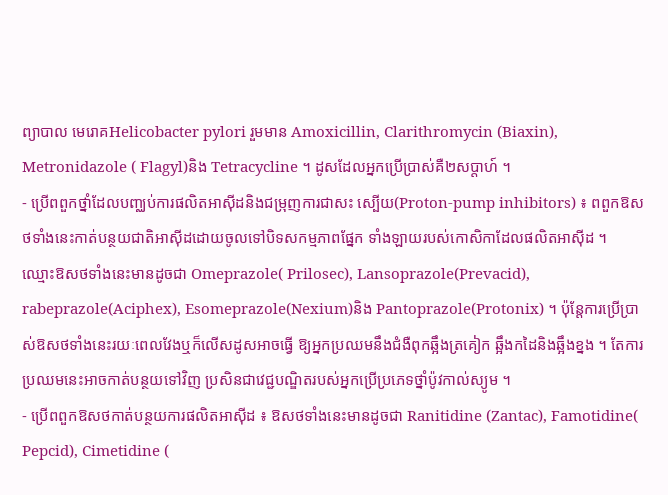ព្យាបាល មេរោគHelicobacter pylori រួមមាន Amoxicillin, Clarithromycin (Biaxin), Metronidazole ( Flagyl)និង Tetracycline ។ ដូសដែលអ្នកប្រើប្រាស់គឺ២សប្តាហ៍ ។
- ប្រើពពួកថ្នាំដែលបញ្ឈប់ការផលិតអាស៊ីដនិងជម្រុញការជាសះ ស្បើយ(Proton-pump inhibitors) ៖ ពពួកឱសថទាំងនេះកាត់បន្ថយជាតិអាស៊ីដដោយចូលទៅបិទសកម្មភាពផ្នែក ទាំងឡាយរបស់កោសិកាដែលផលិតអាស៊ីដ ។ ឈ្មោះឱសថទាំងនេះមានដូចជា Omeprazole( Prilosec), Lansoprazole(Prevacid), rabeprazole(Aciphex), Esomeprazole(Nexium)និង Pantoprazole(Protonix) ។ ប៉ុន្តែការប្រើប្រាស់ឱសថទាំងនេះរយៈពេលវែងឬក៏លើសដូសអាចធ្វើ ឱ្យអ្នកប្រឈមនឹងជំងឺពុកឆ្អឹងត្រគៀក ឆ្អឹងកដៃនិងឆ្អឹងខ្នង ។ តែការប្រឈមនេះអាចកាត់បន្ថយទៅវិញ ប្រសិនជាវេជ្ជបណ្ឌិតរបស់អ្នកប្រើប្រភេទថ្នាំប៉ូវកាល់ស្យូម ។
- ប្រើពពួកឱសថកាត់បន្ថយការផលិតអាស៊ីដ ៖ ឱសថទាំងនេះមានដូចជា Ranitidine (Zantac), Famotidine( Pepcid), Cimetidine (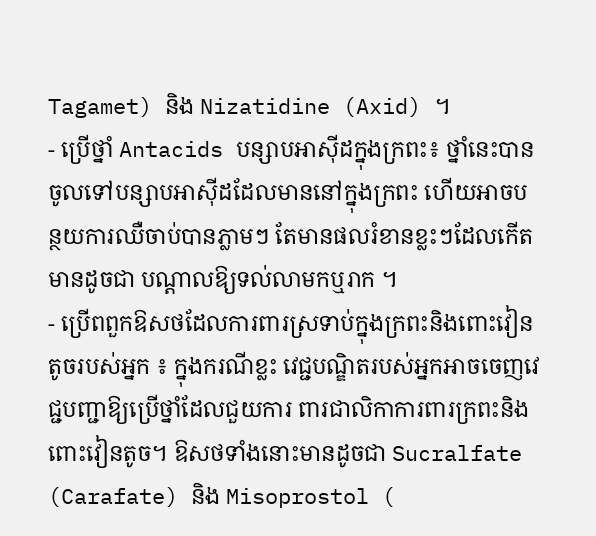Tagamet) និង Nizatidine (Axid) ។
- ប្រើថ្នាំ Antacids បន្សាបអាស៊ីដក្នុងក្រពះ៖ ថ្នាំនេះបានចូលទៅបន្សាបអាស៊ីដដែលមាននៅក្នុងក្រពះ ហើយអាចបន្ថយការឈឺចាប់បានភ្លាមៗ តែមានផលរំខានខ្លះៗដែលកើតមានដូចជា បណ្តាលឱ្យទល់លាមកឬរាក ។
- ប្រើពពួកឱសថដែលការពារស្រទាប់ក្នុងក្រពះនិងពោះវៀនតូចរបស់អ្នក ៖ ក្នុងករណីខ្លះ វេជ្ជបណ្ឌិតរបស់អ្នកអាចចេញវេជ្ជបញ្ជាឱ្យប្រើថ្នាំដែលជួយការ ពារជាលិកាការពារក្រពះនិងពោះវៀនតូច។ ឱសថទាំងនោះមានដូចជា Sucralfate (Carafate) និង Misoprostol (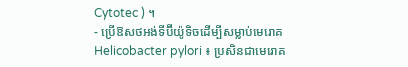Cytotec ) ។
- ប្រើឱសថអង់ទីប៊ីយ៉ូទិចដើម្បីសម្លាប់មេរោគ Helicobacter pylori ៖ ប្រសិនជាមេរោគ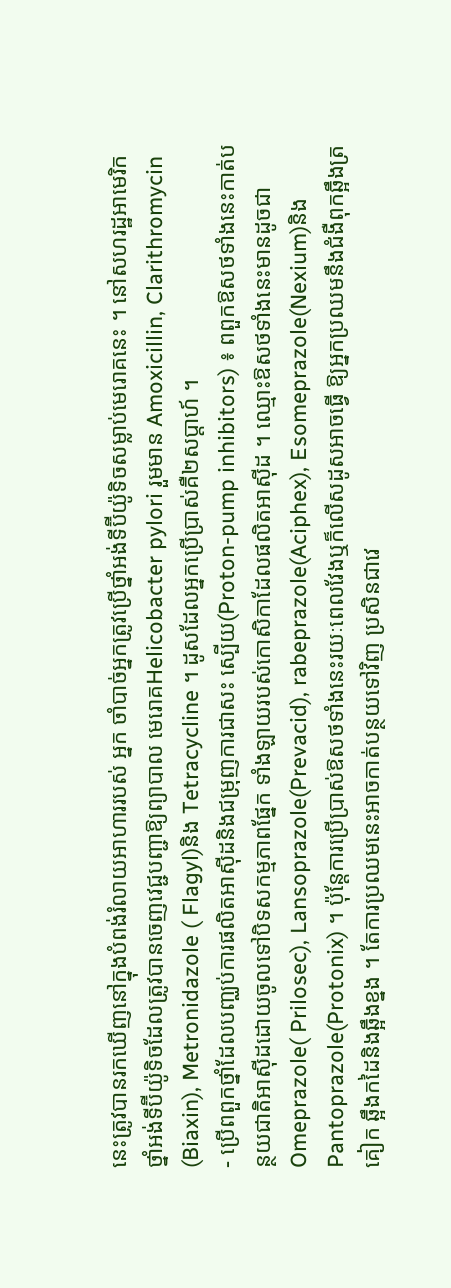នេះត្រូវបានរកឃើញនៅក្នុងបំពង់រំលាយអាហាររបស់ អ្នក ចាំបាច់អ្នកត្រូវប្រើថ្នាំអង់ទីប៊ីយ៉ូទិចសម្លាប់មេរោគនេះ ។ នៅសហរដ្ឋអាមេរិក ថ្នាំអង់ទីប៊ីយ៉ូទិចដែលត្រូវបានចេញវេជ្ជបញ្ជាឱ្យព្យាបាល មេរោគHelicobacter pylori រួមមាន Amoxicillin, Clarithromycin (Biaxin), Metronidazole ( Flagyl)និង Tetracycline ។ ដូសដែលអ្នកប្រើប្រាស់គឺ២សប្តាហ៍ ។
- ប្រើពពួកថ្នាំដែលបញ្ឈប់ការផលិតអាស៊ីដនិងជម្រុញការជាសះ ស្បើយ(Proton-pump inhibitors) ៖ ពពួកឱសថទាំងនេះកាត់បន្ថយជាតិអាស៊ីដដោយចូលទៅបិទសកម្មភាពផ្នែក ទាំងឡាយរបស់កោសិកាដែលផលិតអាស៊ីដ ។ ឈ្មោះឱសថទាំងនេះមានដូចជា Omeprazole( Prilosec), Lansoprazole(Prevacid), rabeprazole(Aciphex), Esomeprazole(Nexium)និង Pantoprazole(Protonix) ។ ប៉ុន្តែការប្រើប្រាស់ឱសថទាំងនេះរយៈពេលវែងឬក៏លើសដូសអាចធ្វើ ឱ្យអ្នកប្រឈមនឹងជំងឺពុកឆ្អឹងត្រគៀក ឆ្អឹងកដៃនិងឆ្អឹងខ្នង ។ តែការប្រឈមនេះអាចកាត់បន្ថយទៅវិញ ប្រសិនជាវេ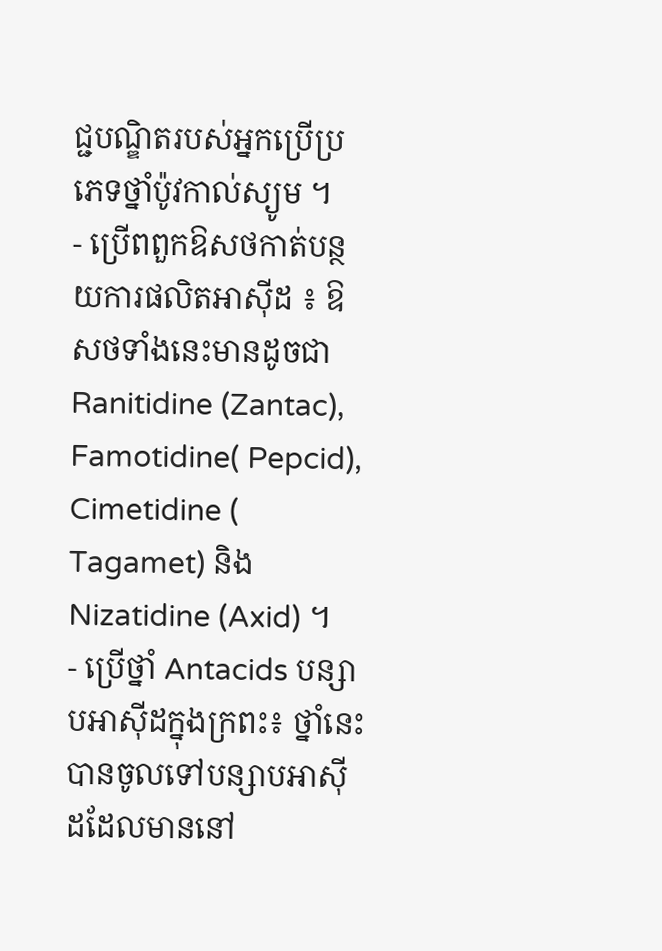ជ្ជបណ្ឌិតរបស់អ្នកប្រើប្រភេទថ្នាំប៉ូវកាល់ស្យូម ។
- ប្រើពពួកឱសថកាត់បន្ថយការផលិតអាស៊ីដ ៖ ឱសថទាំងនេះមានដូចជា Ranitidine (Zantac), Famotidine( Pepcid), Cimetidine ( Tagamet) និង Nizatidine (Axid) ។
- ប្រើថ្នាំ Antacids បន្សាបអាស៊ីដក្នុងក្រពះ៖ ថ្នាំនេះបានចូលទៅបន្សាបអាស៊ីដដែលមាននៅ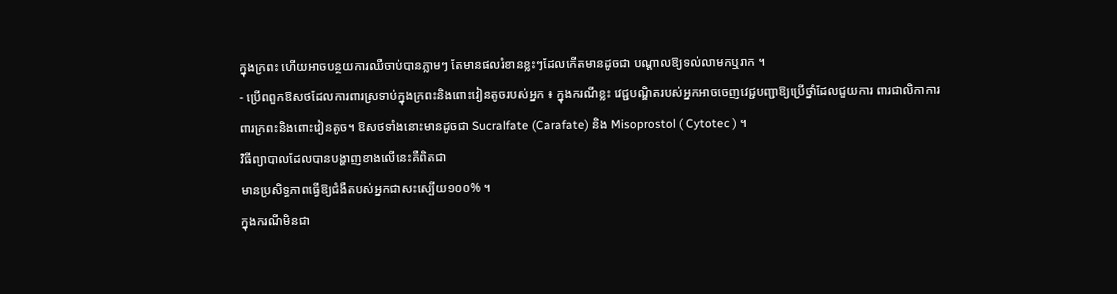ក្នុងក្រពះ ហើយអាចបន្ថយការឈឺចាប់បានភ្លាមៗ តែមានផលរំខានខ្លះៗដែលកើតមានដូចជា បណ្តាលឱ្យទល់លាមកឬរាក ។
- ប្រើពពួកឱសថដែលការពារស្រទាប់ក្នុងក្រពះនិងពោះវៀនតូចរបស់អ្នក ៖ ក្នុងករណីខ្លះ វេជ្ជបណ្ឌិតរបស់អ្នកអាចចេញវេជ្ជបញ្ជាឱ្យប្រើថ្នាំដែលជួយការ ពារជាលិកាការពារក្រពះនិងពោះវៀនតូច។ ឱសថទាំងនោះមានដូចជា Sucralfate (Carafate) និង Misoprostol ( Cytotec ) ។
វិធីព្យាបាលដែលបានបង្ហាញខាងលើនេះគឺពិតជា
មានប្រសិទ្ធភាពធ្វើឱ្យជំងឺតបស់អ្នកជាសះស្បើយ១០០% ។
ក្នុងករណីមិនជា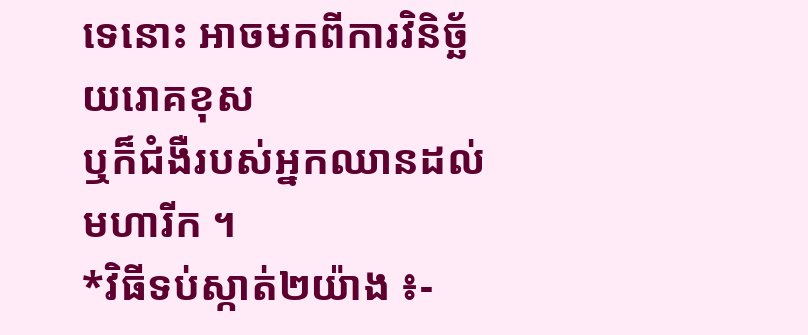ទេនោះ អាចមកពីការវិនិច្ឆ័យរោគខុស
ឬក៏ជំងឺរបស់អ្នកឈានដល់មហារីក ។
*វិធីទប់ស្កាត់២យ៉ាង ៖-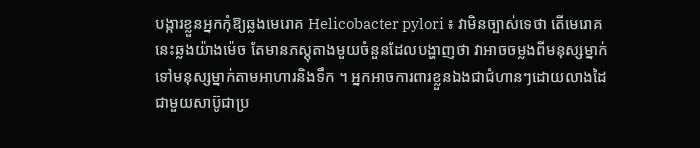បង្ការខ្លួនអ្នកកុំឱ្យឆ្លងមេរោគ Helicobacter pylori ៖ វាមិនច្បាស់ទេថា តើមេរោគនេះឆ្លងយ៉ាងម៉េច តែមានភស្តុតាងមួយចំនួនដែលបង្ហាញថា វាអាចចម្លងពីមនុស្សម្នាក់ទៅមនុស្សម្នាក់តាមអាហារនិងទឹក ។ អ្នកអាចការពារខ្លួនឯងជាជំហានៗដោយលាងដៃជាមួយសាប៊ូជាប្រ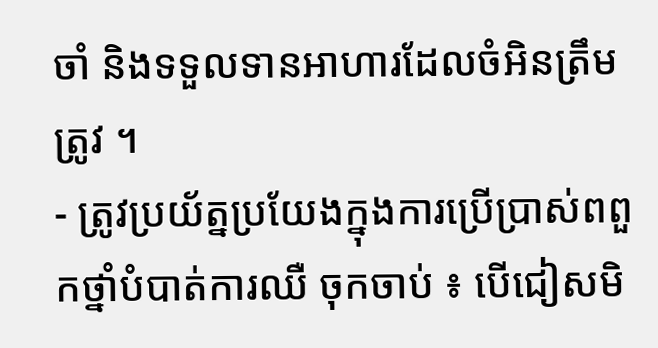ចាំ និងទទួលទានអាហារដែលចំអិនត្រឹមត្រូវ ។
- ត្រូវប្រយ័ត្នប្រយែងក្នុងការប្រើប្រាស់ពពួកថ្នាំបំបាត់ការឈឺ ចុកចាប់ ៖ បើជៀសមិ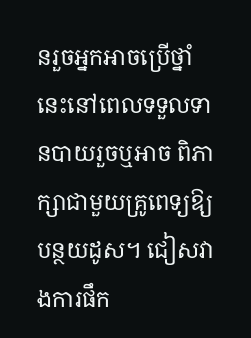នរួចអ្នកអាចប្រើថ្នាំនេះនៅពេលទទួលទានបាយរួចឬអាច ពិភាក្សាជាមួយគ្រូពេទ្យឱ្យបន្ថយដូស។ ជៀសវាងការផឹក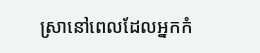ស្រានៅពេលដែលអ្នកកំ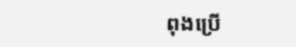ពុងប្រើ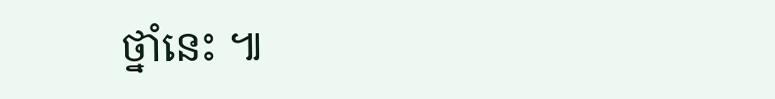ថ្នាំនេះ ៕